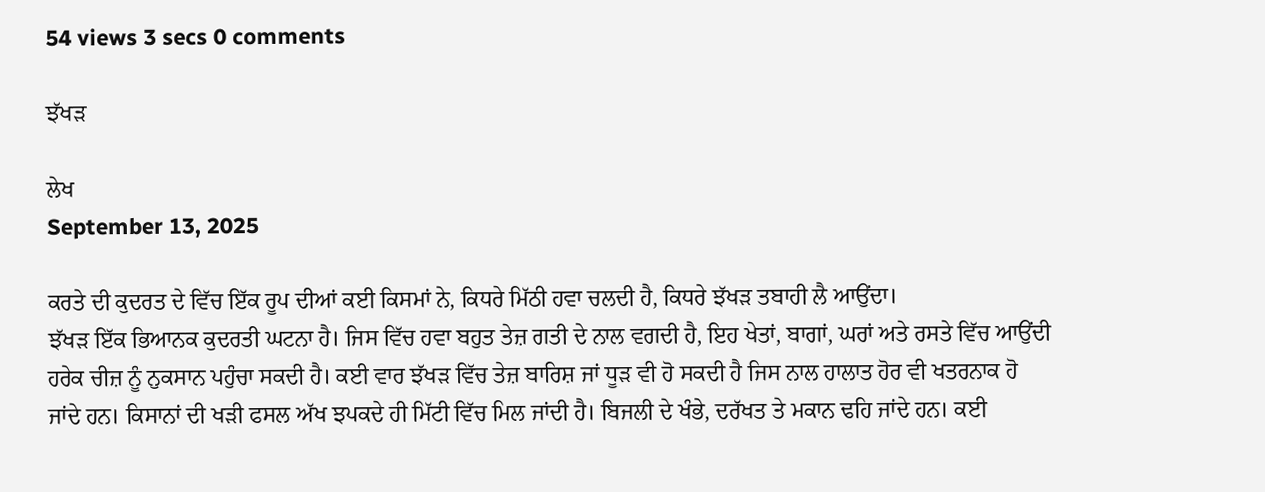54 views 3 secs 0 comments

ਝੱਖੜ

ਲੇਖ
September 13, 2025

ਕਰਤੇ ਦੀ ਕੁਦਰਤ ਦੇ ਵਿੱਚ ਇੱਕ ਰੂਪ ਦੀਆਂ ਕਈ ਕਿਸਮਾਂ ਨੇ, ਕਿਧਰੇ ਮਿੱਠੀ ਹਵਾ ਚਲਦੀ ਹੈ, ਕਿਧਰੇ ਝੱਖੜ ਤਬਾਹੀ ਲੈ ਆਉਂਦਾ।
ਝੱਖੜ ਇੱਕ ਭਿਆਨਕ ਕੁਦਰਤੀ ਘਟਨਾ ਹੈ। ਜਿਸ ਵਿੱਚ ਹਵਾ ਬਹੁਤ ਤੇਜ਼ ਗਤੀ ਦੇ ਨਾਲ ਵਗਦੀ ਹੈ, ਇਹ ਖੇਤਾਂ, ਬਾਗਾਂ, ਘਰਾਂ ਅਤੇ ਰਸਤੇ ਵਿੱਚ ਆਉਂਦੀ ਹਰੇਕ ਚੀਜ਼ ਨੂੰ ਨੁਕਸਾਨ ਪਹੁੰਚਾ ਸਕਦੀ ਹੈ। ਕਈ ਵਾਰ ਝੱਖੜ ਵਿੱਚ ਤੇਜ਼ ਬਾਰਿਸ਼ ਜਾਂ ਧੂੜ ਵੀ ਹੋ ਸਕਦੀ ਹੈ ਜਿਸ ਨਾਲ ਹਾਲਾਤ ਹੋਰ ਵੀ ਖਤਰਨਾਕ ਹੋ ਜਾਂਦੇ ਹਨ। ਕਿਸਾਨਾਂ ਦੀ ਖੜੀ ਫਸਲ ਅੱਖ ਝਪਕਦੇ ਹੀ ਮਿੱਟੀ ਵਿੱਚ ਮਿਲ ਜਾਂਦੀ ਹੈ। ਬਿਜਲੀ ਦੇ ਖੰਭੇ, ਦਰੱਖਤ ਤੇ ਮਕਾਨ ਢਹਿ ਜਾਂਦੇ ਹਨ। ਕਈ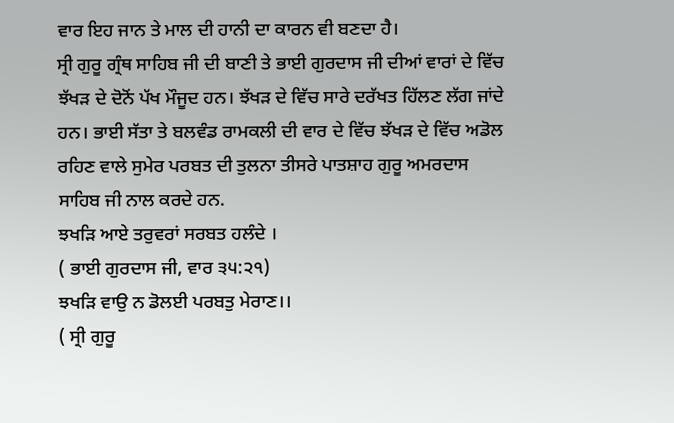ਵਾਰ ਇਹ ਜਾਨ ਤੇ ਮਾਲ ਦੀ ਹਾਨੀ ਦਾ ਕਾਰਨ ਵੀ ਬਣਦਾ ਹੈ।
ਸ੍ਰੀ ਗੁਰੂ ਗ੍ਰੰਥ ਸਾਹਿਬ ਜੀ ਦੀ ਬਾਣੀ ਤੇ ਭਾਈ ਗੁਰਦਾਸ ਜੀ ਦੀਆਂ ਵਾਰਾਂ ਦੇ ਵਿੱਚ ਝੱਖੜ ਦੇ ਦੋਨੋਂ ਪੱਖ ਮੌਜੂਦ ਹਨ। ਝੱਖੜ ਦੇ ਵਿੱਚ ਸਾਰੇ ਦਰੱਖਤ ਹਿੱਲਣ ਲੱਗ ਜਾਂਦੇ ਹਨ। ਭਾਈ ਸੱਤਾ ਤੇ ਬਲਵੰਡ ਰਾਮਕਲੀ ਦੀ ਵਾਰ ਦੇ ਵਿੱਚ ਝੱਖੜ ਦੇ ਵਿੱਚ ਅਡੋਲ ਰਹਿਣ ਵਾਲੇ ਸੁਮੇਰ ਪਰਬਤ ਦੀ ਤੁਲਨਾ ਤੀਸਰੇ ਪਾਤਸ਼ਾਹ ਗੁਰੂ ਅਮਰਦਾਸ ਸਾਹਿਬ ਜੀ ਨਾਲ ਕਰਦੇ ਹਨ.
ਝਖੜਿ ਆਏ ਤਰੁਵਰਾਂ ਸਰਬਤ ਹਲੰਦੇ ।
( ਭਾਈ ਗੁਰਦਾਸ ਜੀ, ਵਾਰ ੩੫:੨੧)
ਝਖੜਿ ਵਾਉ ਨ ਡੋਲਈ ਪਰਬਤੁ ਮੇਰਾਣ।।
( ਸ੍ਰੀ ਗੁਰੂ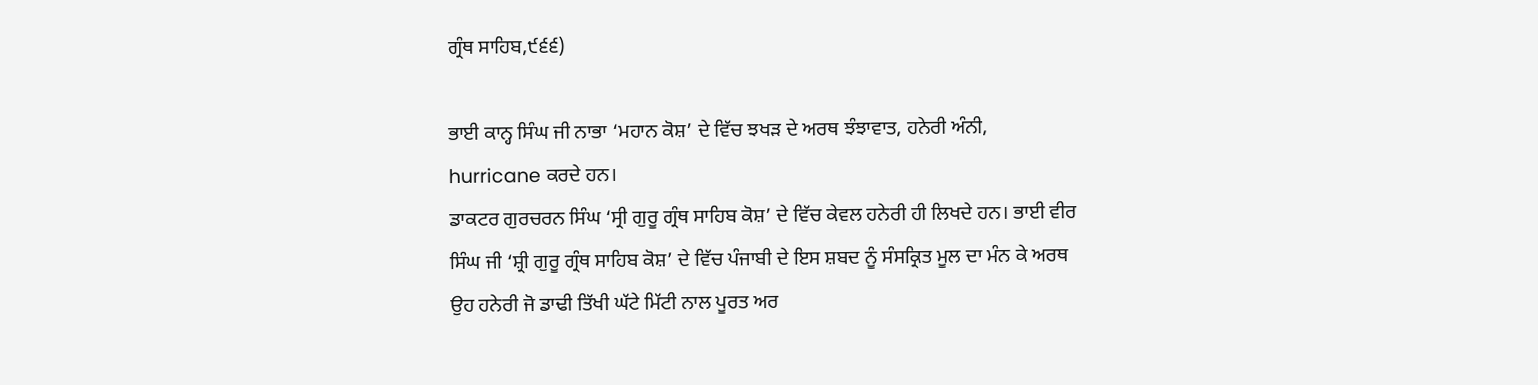ਗ੍ਰੰਥ ਸਾਹਿਬ,੯੬੬)

ਭਾਈ ਕਾਨ੍ਹ ਸਿੰਘ ਜੀ ਨਾਭਾ ‘ਮਹਾਨ ਕੋਸ਼’ ਦੇ ਵਿੱਚ ਝਖੜ ਦੇ ਅਰਥ ਝੰਝਾਵਾਤ, ਹਨੇਰੀ ਅੰਨੀ, hurricane ਕਰਦੇ ਹਨ।
ਡਾਕਟਰ ਗੁਰਚਰਨ ਸਿੰਘ ‘ਸ੍ਰੀ ਗੁਰੂ ਗ੍ਰੰਥ ਸਾਹਿਬ ਕੋਸ਼’ ਦੇ ਵਿੱਚ ਕੇਵਲ ਹਨੇਰੀ ਹੀ ਲਿਖਦੇ ਹਨ। ਭਾਈ ਵੀਰ ਸਿੰਘ ਜੀ ‘ਸ਼੍ਰੀ ਗੁਰੂ ਗ੍ਰੰਥ ਸਾਹਿਬ ਕੋਸ਼’ ਦੇ ਵਿੱਚ ਪੰਜਾਬੀ ਦੇ ਇਸ ਸ਼ਬਦ ਨੂੰ ਸੰਸਕ੍ਰਿਤ ਮੂਲ ਦਾ ਮੰਨ ਕੇ ਅਰਥ ਉਹ ਹਨੇਰੀ ਜੋ ਡਾਢੀ ਤਿੱਖੀ ਘੱਟੇ ਮਿੱਟੀ ਨਾਲ ਪੂਰਤ ਅਰ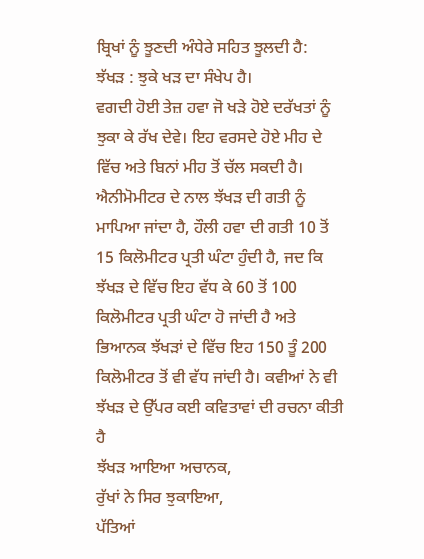ਬ੍ਰਿਖਾਂ ਨੂੰ ਝੂਣਦੀ ਅੰਧੇਰੇ ਸਹਿਤ ਝੂਲਦੀ ਹੈ:
ਝੱਖੜ : ਝੁਕੇ ਖੜ ਦਾ ਸੰਖੇਪ ਹੈ।
ਵਗਦੀ ਹੋਈ ਤੇਜ਼ ਹਵਾ ਜੋ ਖੜੇ ਹੋਏ ਦਰੱਖਤਾਂ ਨੂੰ ਝੁਕਾ ਕੇ ਰੱਖ ਦੇਵੇ। ਇਹ ਵਰਸਦੇ ਹੋਏ ਮੀਹ ਦੇ ਵਿੱਚ ਅਤੇ ਬਿਨਾਂ ਮੀਹ ਤੋਂ ਚੱਲ ਸਕਦੀ ਹੈ। ਐਨੀਮੋਮੀਟਰ ਦੇ ਨਾਲ ਝੱਖੜ ਦੀ ਗਤੀ ਨੂੰ ਮਾਪਿਆ ਜਾਂਦਾ ਹੈ, ਹੌਲੀ ਹਵਾ ਦੀ ਗਤੀ 10 ਤੋਂ 15 ਕਿਲੋਮੀਟਰ ਪ੍ਰਤੀ ਘੰਟਾ ਹੁੰਦੀ ਹੈ, ਜਦ ਕਿ ਝੱਖੜ ਦੇ ਵਿੱਚ ਇਹ ਵੱਧ ਕੇ 60 ਤੋਂ 100 ਕਿਲੋਮੀਟਰ ਪ੍ਰਤੀ ਘੰਟਾ ਹੋ ਜਾਂਦੀ ਹੈ ਅਤੇ ਭਿਆਨਕ ਝੱਖੜਾਂ ਦੇ ਵਿੱਚ ਇਹ 150 ਤੂੰ 200 ਕਿਲੋਮੀਟਰ ਤੋਂ ਵੀ ਵੱਧ ਜਾਂਦੀ ਹੈ। ਕਵੀਆਂ ਨੇ ਵੀ ਝੱਖੜ ਦੇ ਉੱਪਰ ਕਈ ਕਵਿਤਾਵਾਂ ਦੀ ਰਚਨਾ ਕੀਤੀ ਹੈ
ਝੱਖੜ ਆਇਆ ਅਚਾਨਕ,
ਰੁੱਖਾਂ ਨੇ ਸਿਰ ਝੁਕਾਇਆ,
ਪੱਤਿਆਂ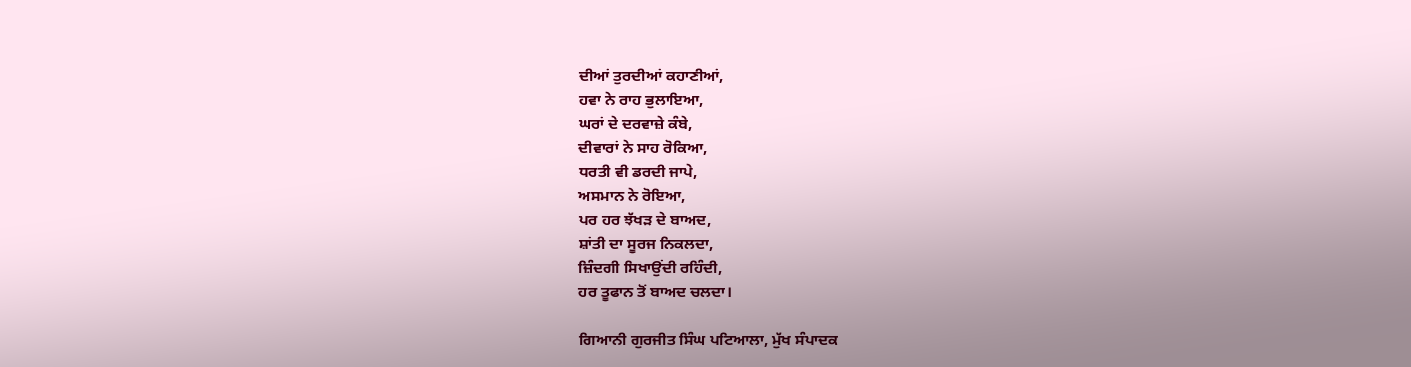ਦੀਆਂ ਤੁਰਦੀਆਂ ਕਹਾਣੀਆਂ,
ਹਵਾ ਨੇ ਰਾਹ ਭੁਲਾਇਆ,
ਘਰਾਂ ਦੇ ਦਰਵਾਜ਼ੇ ਕੰਬੇ,
ਦੀਵਾਰਾਂ ਨੇ ਸਾਹ ਰੋਕਿਆ,
ਧਰਤੀ ਵੀ ਡਰਦੀ ਜਾਪੇ,
ਅਸਮਾਨ ਨੇ ਰੋਇਆ,
ਪਰ ਹਰ ਝੱਖੜ ਦੇ ਬਾਅਦ,
ਸ਼ਾਂਤੀ ਦਾ ਸੂਰਜ ਨਿਕਲਦਾ,
ਜ਼ਿੰਦਗੀ ਸਿਖਾਉਂਦੀ ਰਹਿੰਦੀ,
ਹਰ ਤੂਫਾਨ ਤੋਂ ਬਾਅਦ ਚਲਦਾ।

ਗਿਆਨੀ ਗੁਰਜੀਤ ਸਿੰਘ ਪਟਿਆਲਾ, ਮੁੱਖ ਸੰਪਾਦਕ